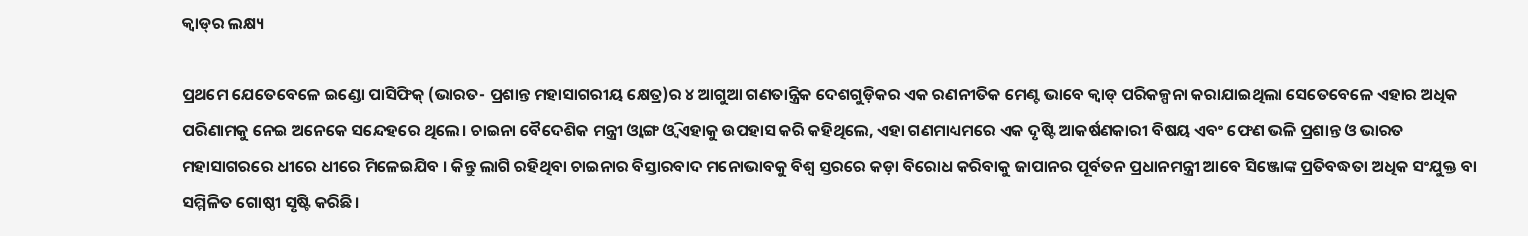କ୍ୱାଡ୍‌ର ଲକ୍ଷ୍ୟ

ପ୍ରଥମେ ଯେତେବେଳେ ଇଣ୍ଡୋ ପାସିଫିକ୍‌ (ଭାରତ- ପ୍ରଶାନ୍ତ ମହାସାଗରୀୟ କ୍ଷେତ୍ର)ର ୪ ଆଗୁଆ ଗଣତାନ୍ତ୍ରିକ ଦେଶଗୁଡ଼ିକର ଏକ ରଣନୀତିକ ମେଣ୍ଟ ଭାବେ କ୍ୱାଡ୍‌ ପରିକଳ୍ପନା କରାଯାଇଥିଲା ସେତେବେଳେ ଏହାର ଅଧିକ ପରିଣାମକୁ ନେଇ ଅନେକେ ସନ୍ଦେହରେ ଥିଲେ। ଚାଇନା ବୈଦେଶିକ ମନ୍ତ୍ରୀ ଓ୍ବାଙ୍ଗ ଓ୍ବି ଏହାକୁ ଉପହାସ କରି କହିଥିଲେ, ଏହା ଗଣମାଧ୍ୟମରେ ଏକ ଦୃଷ୍ଟି ଆକର୍ଷଣକାରୀ ବିଷୟ ଏବଂ ଫେଣ ଭଳି ପ୍ରଶାନ୍ତ ଓ ଭାରତ ମହାସାଗରରେ ଧୀରେ ଧୀରେ ମିଳେଇଯିବ । କିନ୍ତୁ ଲାଗି ରହିଥିବା ଚାଇନାର ବିସ୍ତାରବାଦ ମନୋଭାବକୁ ବିଶ୍ୱ ସ୍ତରରେ କଡ଼ା ବିରୋଧ କରିବାକୁ ଜାପାନର ପୂର୍ବତନ ପ୍ରଧାନମନ୍ତ୍ରୀ ଆବେ ସିଞ୍ଜୋଙ୍କ ପ୍ରତିବଦ୍ଧତା ଅଧିକ ସଂଯୁକ୍ତ ବା ସମ୍ମିଳିତ ଗୋଷ୍ଠୀ ସୃଷ୍ଟି କରିଛି।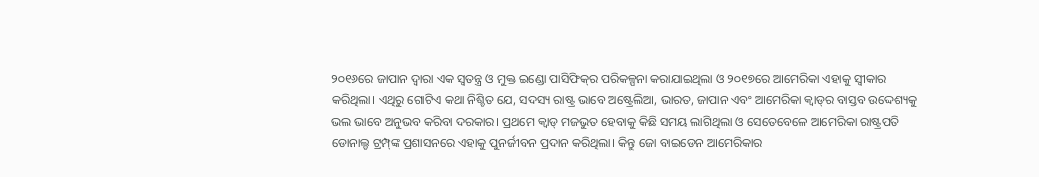୨୦୧୬ରେ ଜାପାନ ଦ୍ୱାରା ଏକ ସ୍ବତନ୍ତ୍ର ଓ ମୁକ୍ତ ଇଣ୍ଡୋ ପାସିଫିକ୍‌ର ପରିକଳ୍ପନା କରାଯାଇଥିଲା ଓ ୨୦୧୭ରେ ଆମେରିକା ଏହାକୁ ସ୍ବୀକାର କରିଥିଲା। ଏଥିରୁ ଗୋଟିଏ କଥା ନିଶ୍ଚିତ ଯେ, ସଦସ୍ୟ ରାଷ୍ଟ୍ର ଭାବେ ଅଷ୍ଟ୍ରେଲିଆ, ଭାରତ, ଜାପାନ ଏବଂ ଆମେରିକା କ୍ୱାଡ୍‌ର ବାସ୍ତବ ଉଦ୍ଦେଶ୍ୟକୁ ଭଲ ଭାବେ ଅନୁଭବ କରିବା ଦରକାର। ପ୍ରଥମେ କ୍ୱାଡ୍‌ ମଜଭୁତ ହେବାକୁ କିଛି ସମୟ ଲାଗିଥିଲା ଓ ସେତେବେଳେ ଆମେରିକା ରାଷ୍ଟ୍ରପତି ଡୋନାଲ୍ଡ ଟ୍ରମ୍ପ୍‌ଙ୍କ ପ୍ରଶାସନରେ ଏହାକୁ ପୁନର୍ଜୀବନ ପ୍ରଦାନ କରିଥିଲା। କିନ୍ତୁ ଜୋ ବାଇଡେନ ଆମେରିକାର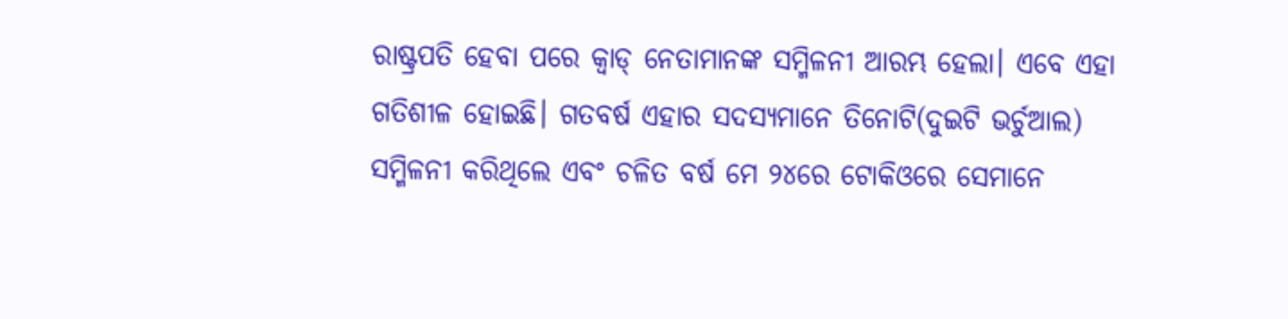ରାଷ୍ଟ୍ରପତି ହେବା ପରେ କ୍ୱାଡ୍‌ ନେତାମାନଙ୍କ ସମ୍ମିଳନୀ ଆରମ୍ଭ ହେଲା। ଏବେ ଏହା ଗତିଶୀଳ ହୋଇଛି। ଗତବର୍ଷ ଏହାର ସଦସ୍ୟମାନେ ତିନୋଟି(ଦୁଇଟି ଭର୍ଚୁଆଲ) ସମ୍ମିଳନୀ କରିଥିଲେ ଏବଂ ଚଳିତ ବର୍ଷ ମେ ୨୪ରେ ଟୋକିଓରେ ସେମାନେ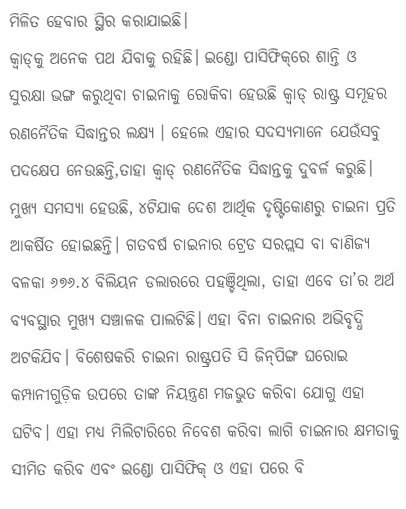ମିଳିତ ହେବାର ସ୍ଥିର କରାଯାଇଛି।
କ୍ୱାଡ୍‌କୁ ଅନେକ ପଥ ଯିବାକୁ ରହିଛି। ଇଣ୍ଡୋ ପାସିଫିକ୍‌ରେ ଶାନ୍ତି ଓ ସୁରକ୍ଷା ଭଙ୍ଗ କରୁଥିବା ଚାଇନାକୁ ରୋକିବା ହେଉଛି କ୍ୱାଡ୍‌ ରାଷ୍ଟ୍ର ସମୂହର ରଣନୈତିକ ସିଦ୍ଧାନ୍ତର ଲକ୍ଷ୍ୟ । ହେଲେ ଏହାର ସଦସ୍ୟମାନେ ଯେଉଁସବୁ ପଦକ୍ଷେପ ନେଉଛନ୍ତି,ତାହା କ୍ୱାଡ୍‌ ରଣନୈତିକ ସିଦ୍ଧାନ୍ତକୁ ଦୁବର୍ଳ କରୁଛି। ମୁଖ୍ୟ ସମସ୍ୟା ହେଉଛି, ୪ଟିଯାକ ଦେଶ ଆର୍ଥିକ ଦୃଷ୍ଟିକୋଣରୁ ଚାଇନା ପ୍ରତି ଆକର୍ଷିତ ହୋଇଛନ୍ତି। ଗତବର୍ଷ ଚାଇନାର ଟ୍ରେଡ ସରପ୍ଲସ ବା ବାଣିଜ୍ୟ ବଳକା ୬୭୬.୪ ବିଲିୟନ ଡଲାରରେ ପହଞ୍ଚିଥିଲା, ତାହା ଏବେ ତା’ର ଅର୍ଥ ବ୍ୟବସ୍ଥାର ମୁଖ୍ୟ ସଞ୍ଚାଳକ ପାଲଟିଛି। ଏହା ବିନା ଚାଇନାର ଅଭିବୃଦ୍ଧି ଅଟକିଯିବ। ବିଶେଷକରି ଚାଇନା ରାଷ୍ଟ୍ରପତି ସି ଜିନ୍‌ପିଙ୍ଗ ଘରୋଇ କମ୍ପାନୀଗୁଡ଼ିକ ଉପରେ ତାଙ୍କ ନିୟନ୍ତ୍ରଣ ମଜଭୁତ କରିବା ଯୋଗୁ ଏହା ଘଟିବ। ଏହା ମଧ୍ୟ ମିଲିଟାରିରେ ନିବେଶ କରିବା ଲାଗି ଚାଇନାର କ୍ଷମତାକୁ ସୀମିତ କରିବ ଏବଂ ଇଣ୍ଡୋ ପାସିଫିକ୍‌ ଓ ଏହା ପରେ ବି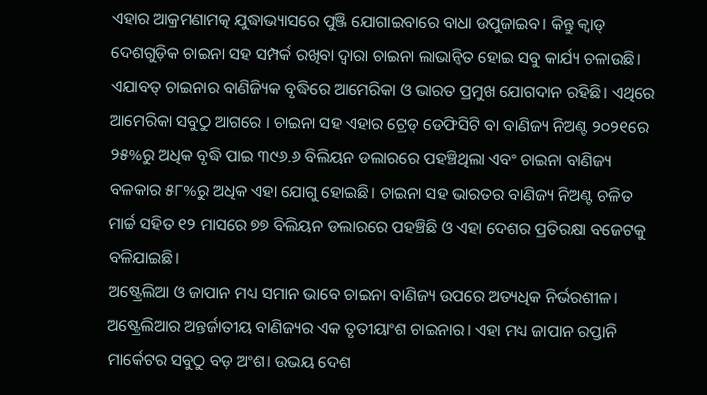ଏହାର ଆକ୍ରମଣାମତ୍କ ଯୁଦ୍ଧାଭ୍ୟାସରେ ପୁଞ୍ଜି ଯୋଗାଇବାରେ ବାଧା ଉପୁଜାଇବ। କିନ୍ତୁ କ୍ୱାଡ୍‌ ଦେଶଗୁଡ଼ିକ ଚାଇନା ସହ ସମ୍ପର୍କ ରଖିବା ଦ୍ୱାରା ଚାଇନା ଲାଭାନ୍ବିତ ହୋଇ ସବୁ କାର୍ଯ୍ୟ ଚଳାଉଛି। ଏଯାବତ୍‌ ଚାଇନାର ବାଣିଜ୍ୟିକ ବୃଦ୍ଧିରେ ଆମେରିକା ଓ ଭାରତ ପ୍ରମୁଖ ଯୋଗଦାନ ରହିଛି। ଏଥିରେ ଆମେରିକା ସବୁଠୁ ଆଗରେ । ଚାଇନା ସହ ଏହାର ଟ୍ରେଡ୍‌ ଡେଫିସିଟି ବା ବାଣିଜ୍ୟ ନିଅଣ୍ଟ ୨୦୨୧ରେ ୨୫%ରୁ ଅଧିକ ବୃଦ୍ଧି ପାଇ ୩୯୬.୬ ବିଲିୟନ ଡଲାରରେ ପହଞ୍ଚିଥିଲା ଏବଂ ଚାଇନା ବାଣିଜ୍ୟ ବଳକାର ୫୮%ରୁ ଅଧିକ ଏହା ଯୋଗୁ ହୋଇଛି। ଚାଇନା ସହ ଭାରତର ବାଣିଜ୍ୟ ନିଅଣ୍ଟ ଚଳିତ ମାର୍ଚ୍ଚ ସହିତ ୧୨ ମାସରେ ୭୭ ବିଲିୟନ ଡଲାରରେ ପହଞ୍ଚିଛି ଓ ଏହା ଦେଶର ପ୍ରତିରକ୍ଷା ବଜେଟକୁ ବଳିଯାଇଛି।
ଅଷ୍ଟ୍ରେଲିଆ ଓ ଜାପାନ ମଧ୍ୟ ସମାନ ଭାବେ ଚାଇନା ବାଣିଜ୍ୟ ଉପରେ ଅତ୍ୟଧିକ ନିର୍ଭରଶୀଳ। ଅଷ୍ଟ୍ରେଲିଆର ଅନ୍ତର୍ଜାତୀୟ ବାଣିଜ୍ୟର ଏକ ତୃତୀୟାଂଶ ଚାଇନାର। ଏହା ମଧ୍ୟ ଜାପାନ ରପ୍ତାନି ମାର୍କେଟର ସବୁଠୁ ବଡ଼ ଅଂଶ। ଉଭୟ ଦେଶ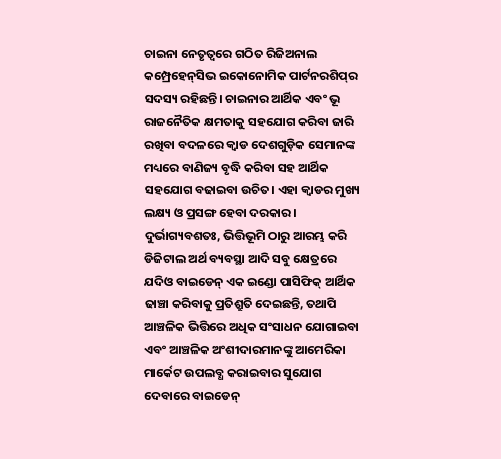ଚାଇନା ନେତୃତ୍ୱରେ ଗଠିତ ରିଜିଅନାଲ କମ୍ପ୍ରେହେନ୍‌ସିଭ ଇକୋନୋମିକ ପାର୍ଟନରଶିପ୍‌ର ସଦସ୍ୟ ରହିଛନ୍ତି। ଚାଇନାର ଆର୍ଥିକ ଏବଂ ଭୂ ରାଜନୈତିକ କ୍ଷମତାକୁ ସହଯୋଗ କରିବା ଜାରି ରଖିବା ବଦଳରେ କ୍ୱାଡ ଦେଶଗୁଡ଼ିକ ସେମାନଙ୍କ ମଧ୍ୟରେ ବାଣିଜ୍ୟ ବୃଦ୍ଧି କରିବା ସହ ଆର୍ଥିକ ସହଯୋଗ ବଢାଇବା ଉଚିତ। ଏହା କ୍ୱାଡର ମୁଖ୍ୟ ଲକ୍ଷ୍ୟ ଓ ପ୍ରସଙ୍ଗ ହେବା ଦରକାର। ଦୁର୍ଭାଗ୍ୟବଶତଃ, ଭିତ୍ତିଭୂମି ଠାରୁ ଆରମ୍ଭ କରି ଡିଜିଟାଲ ଅର୍ଥ ବ୍ୟବସ୍ଥା ଆଦି ସବୁ କ୍ଷେତ୍ରରେ ଯଦିଓ ବାଇଡେନ୍‌ ଏକ ଇଣ୍ଡୋ ପାସିଫିକ୍‌ ଆର୍ଥିକ ଢାଞ୍ଚା କରିବାକୁ ପ୍ରତିଶ୍ରୁତି ଦେଇଛନ୍ତି, ତଥାପି ଆଞ୍ଚଳିକ ଭିତ୍ତିରେ ଅଧିକ ସଂସାଧନ ଯୋଗାଇବା ଏବଂ ଆଞ୍ଚଳିକ ଅଂଶୀଦାରମାନଙ୍କୁ ଆମେରିକା ମାର୍କେଟ ଉପଲବ୍ଧ କରାଇବାର ସୁଯୋଗ ଦେବାରେ ବାଇଡେନ୍‌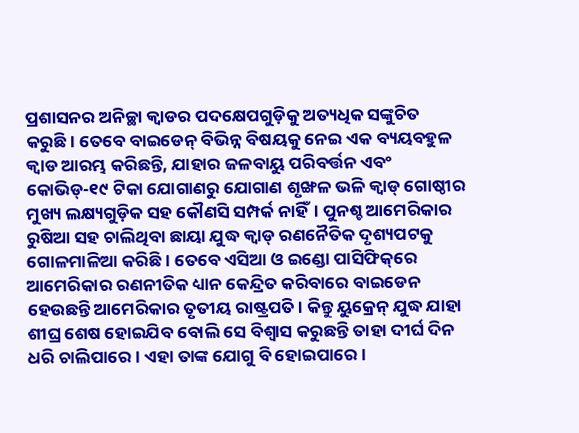ପ୍ରଶାସନର ଅନିଚ୍ଛା କ୍ୱାଡର ପଦକ୍ଷେପଗୁଡ଼ିକୁ ଅତ୍ୟଧିକ ସଙ୍କୁଚିତ କରୁଛି। ତେବେ ବାଇଡେନ୍‌ ବିଭିନ୍ନ ବିଷୟକୁ ନେଇ ଏକ ବ୍ୟୟବହୁଳ କ୍ୱାଡ ଆରମ୍ଭ କରିଛନ୍ତି, ଯାହାର ଜଳବାୟୁ ପରିବର୍ତ୍ତନ ଏବଂ କୋଭିଡ୍‌-୧୯ ଟିକା ଯୋଗାଣରୁ ଯୋଗାଣ ଶୃଙ୍ଖଳ ଭଳି କ୍ୱାଡ୍‌ ଗୋଷ୍ଠୀର ମୁଖ୍ୟ ଲକ୍ଷ୍ୟଗୁଡ଼ିକ ସହ କୌଣସି ସମ୍ପର୍କ ନାହିଁ। ପୁନଶ୍ଚ ଆମେରିକାର ରୁଷିଆ ସହ ଚାଲିଥିବା ଛାୟା ଯୁଦ୍ଧ କ୍ୱାଡ୍‌ ରଣନୈତିକ ଦୃଶ୍ୟପଟକୁ ଗୋଳମାଳିଆ କରିଛି। ତେବେ ଏସିଆ ଓ ଇଣ୍ଡୋ ପାସିଫିକ୍‌ରେ ଆମେରିକାର ରଣନୀତିକ ଧ୍ୟାନ କେନ୍ଦ୍ରିତ କରିବାରେ ବାଇଡେନ ହେଉଛନ୍ତି ଆମେରିକାର ତୃତୀୟ ରାଷ୍ଟ୍ରପତି। କିନ୍ତୁ ୟୁକ୍ରେନ୍‌ ଯୁଦ୍ଧ ଯାହା ଶୀଘ୍ର ଶେଷ ହୋଇଯିବ ବୋଲି ସେ ବିଶ୍ୱାସ କରୁଛନ୍ତି ତାହା ଦୀର୍ଘ ଦିନ ଧରି ଚାଲିପାରେ। ଏହା ତାଙ୍କ ଯୋଗୁ ବି ହୋଇପାରେ।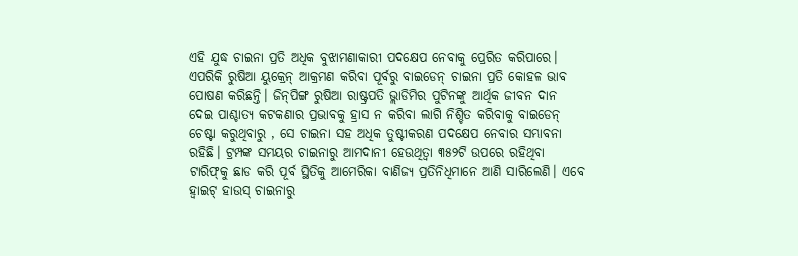ଏହି ଯୁଦ୍ଧ ଚାଇନା ପ୍ରତି ଅଧିକ ବୁଝାମଣାକାରୀ ପଦକ୍ଷେପ ନେବାକୁ ପ୍ରେରିତ କରିପାରେ। ଏପରିକି ରୁଷିଆ ୟୁକ୍ରେନ୍‌ ଆକ୍ରମଣ କରିବା ପୂର୍ବରୁ ବାଇଡେନ୍‌ ଚାଇନା ପ୍ରତି କୋହଳ ଭାବ ପୋଷଣ କରିଛନ୍ତି। ଜିନ୍‌ପିଙ୍ଗ ରୁଷିଆ ରାଷ୍ଟ୍ରପତି ଭ୍ଲାଡିମିର ପୁଟିନଙ୍କୁ ଆର୍ଥିକ ଜୀବନ ଦାନ ଦେଇ ପାଶ୍ଚାତ୍ୟ କଟକଣାର ପ୍ରଭାବକୁ ହ୍ରାସ ନ କରିବା ଲାଗି ନିଶ୍ଚିତ କରିବାକୁ ବାଇଡେନ୍‌ ଚେଷ୍ଟା କରୁଥିବାରୁ , ସେ ଚାଇନା ସହ ଅଧିକ ତୁଷ୍ଟୀକରଣ ପଦକ୍ଷେପ ନେବାର ସମ୍ଭାବନା ରହିଛି। ଟ୍ରମ୍ପଙ୍କ ସମୟର ଚାଇନାରୁ ଆମଦାନୀ ହେଉଥିତ୍ବା ୩୫୨ଟି ଉପରେ ରହିଥିବା ଟାରିଫ୍‌କୁ ଛାଡ କରି ପୂର୍ବ ସ୍ଥିତିକୁ ଆମେରିକା ବାଣିଜ୍ୟ ପ୍ରତିନିଧିମାନେ ଆଣି ସାରିଲେଣି। ଏବେ ହ୍ବାଇଟ୍‌ ହାଉସ୍‌ ଚାଇନାରୁ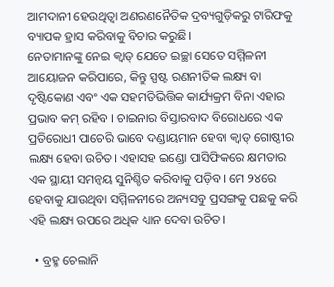ଆମଦାନୀ ହେଉଥିତ୍ବା ଅଣରଣନୈତିକ ଦ୍ରବ୍ୟଗୁଡ଼ିକରୁ ଟାରିଫକୁ ବ୍ୟାପକ ହ୍ରାସ କରିବାକୁ ବିଚାର କରୁଛି।
ନେତାମାନଙ୍କୁ ନେଇ କ୍ୱାଡ୍‌ ଯେତେ ଇଚ୍ଛା ସେତେ ସମ୍ମିଳନୀ ଆୟୋଜନ କରିପାରେ, କିନ୍ତୁ ସ୍ପଷ୍ଟ ରଣନୀତିକ ଲକ୍ଷ୍ୟ ବା ଦୃଷ୍ଟିକୋଣ ଏବଂ ଏକ ସହମତିଭିତ୍ତିକ କାର୍ଯ୍ୟକ୍ରମ ବିନା ଏହାର ପ୍ରଭାବ କମ୍‌ ରହିବ । ଚାଇନାର ବିସ୍ତାରବାଦ ବିରୋଧରେ ଏକ ପ୍ରତିରୋଧୀ ପାଚେରି ଭାବେ ଦଣ୍ଡାୟମାନ ହେବା କ୍ୱାଡ୍‌ ଗୋଷ୍ଠୀର ଲକ୍ଷ୍ୟ ହେବା ଉଚିତ। ଏହାସହ ଇଣ୍ଡୋ ପାସିଫିକରେ କ୍ଷମତାର ଏକ ସ୍ଥାୟୀ ସମନ୍ବୟ ସୁନିଶ୍ଚିତ କରିବାକୁ ପଡ଼ିବ। ମେ ୨୪ରେ ହେବାକୁ ଯାଉଥିବା ସମ୍ମିଳନୀରେ ଅନ୍ୟସବୁ ପ୍ରସଙ୍ଗକୁ ପଛକୁ କରି ଏହି ଲକ୍ଷ୍ୟ ଉପରେ ଅଧିକ ଧ୍ୟାନ ଦେବା ଉଚିତ।

  • ବ୍ରହ୍ମ ଚେଲାନି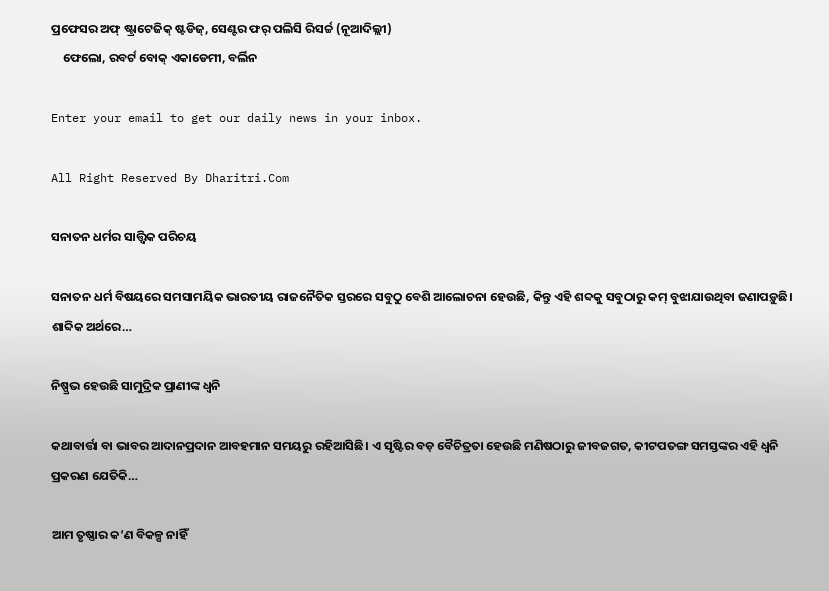ପ୍ରଫେସର ଅଫ୍‌ ଷ୍ଟ୍ରାଟେଜିକ୍‌ ଷ୍ଟଡିଜ୍‌, ସେଣ୍ଟର ଫର୍‌ ପଲିସି ରିସର୍ଚ୍ଚ (ନୂଆଦିଲ୍ଲୀ)
    ଫେଲୋ, ରବର୍ଟ ବୋକ୍‌ ଏକାଡେମୀ, ବର୍ଲିନ

Enter your email to get our daily news in your inbox.

All Right Reserved By Dharitri.Com

ସନାତନ ଧର୍ମର ସାତ୍ତ୍ୱିକ ପରିଚୟ

ସନାତନ ଧର୍ମ ବିଷୟରେ ସମସାମୟିକ ଭାରତୀୟ ରାଜନୈତିକ ସ୍ତରରେ ସବୁଠୁ ବେଶି ଆଲୋଚନା ହେଉଛି, କିନ୍ତୁ ଏହି ଶବ୍ଦକୁ ସବୁଠାରୁ କମ୍‌ ବୁଝାଯାଉଥିବା ଜଣାପଡ଼ୁଛି। ଶାବ୍ଦିକ ଅର୍ଥରେ…

ନିଷ୍ପ୍ରଭ ହେଉଛି ସାମୁଦ୍ରିକ ପ୍ରାଣୀଙ୍କ ଧ୍ୱନି

କଥାବାର୍ତ୍ତା ବା ଭାବର ଆଦାନପ୍ରଦାନ ଆବହମାନ ସମୟରୁ ରହିଆସିଛି। ଏ ସୃଷ୍ଟିର ବଡ଼ ବୈଚିତ୍ରତା ହେଉଛି ମଣିଷଠାରୁ ଜୀବଜଗତ, କୀଟପତଙ୍ଗ ସମସ୍ତଙ୍କର ଏହି ଧ୍ୱନି ପ୍ରକରଣ ଯେତିକି…

ଆମ ତୃଷ୍ଣାର କ’ଣ ବିକଳ୍ପ ନାହିଁ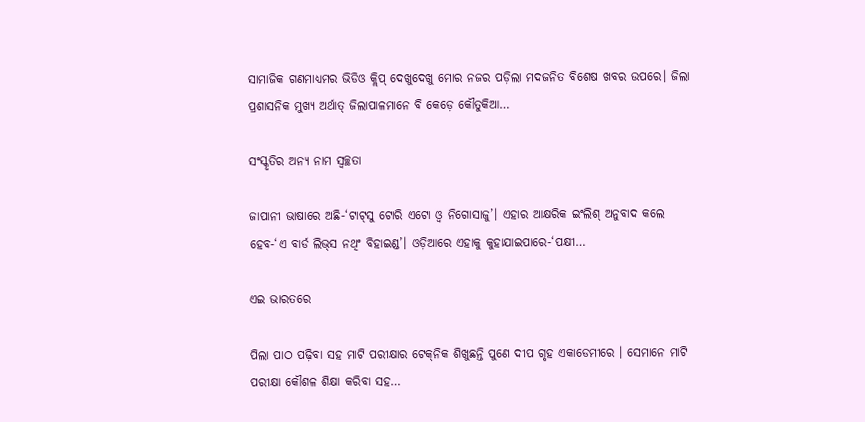ସାମାଜିକ ଗଣମାଧ୍ୟମର ଭିଡିଓ କ୍ଲିପ୍‌ ଦେଖୁଦେଖୁ ମୋର ନଜର ପଡ଼ିଲା ମଦଜନିତ ବିଶେଷ ଖବର ଉପରେ। ଜିଲା ପ୍ରଶାସନିକ ମୁଖ୍ୟ ଅର୍ଥାତ୍‌ ଜିଲାପାଳମାନେ ବି କେଡ଼େ କୌତୁକିଆ…

ସଂସ୍କୃତିର ଅନ୍ୟ ନାମ ସ୍ବଚ୍ଛତା

ଜାପାନୀ ଭାଷାରେ ଅଛି-‘ଟାଟ୍‌ସୁ ଟୋରି ଏଟୋ ଓ୍ବ ନିଗୋସାଜୁ’। ଏହାର ଆକ୍ଷରିକ ଇଂଲିଶ୍‌ ଅନୁବାଦ କଲେ ହେବ-‘ଏ ବାର୍ଡ ଲିଭ୍‌ସ ନଥିଂ ବିହାଇଣ୍ଡ’। ଓଡ଼ିଆରେ ଏହାକୁ କୁହାଯାଇପାରେ-‘ପକ୍ଷୀ…

ଏଇ ଭାରତରେ

ପିଲା ପାଠ ପଢ଼ିବା ସହ ମାଟି ପରୀକ୍ଷାର ଟେକ୍‌ନିକ ଶିଖୁଛନ୍ତି ପୁଣେ ଦୀପ ଗୃହ ଏକାଡେମୀରେ । ସେମାନେ ମାଟି ପରୀକ୍ଷା କୌଶଳ ଶିକ୍ଷା କରିବା ସହ…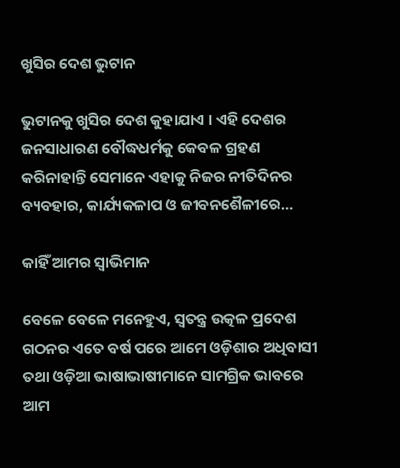ଖୁସିର ଦେଶ ଭୁଟାନ

ଭୁଟାନକୁ ଖୁସିର ଦେଶ କୁହାଯାଏ । ଏହି ଦେଶର ଜନସାଧାରଣ ବୌଦ୍ଧଧର୍ମକୁ କେବଳ ଗ୍ରହଣ କରିନାହାନ୍ତି ସେମାନେ ଏହାକୁ ନିଜର ନୀତିଦିନର ବ୍ୟବହାର, କାର୍ଯ୍ୟକଳାପ ଓ ଜୀବନଶୈଳୀରେ…

କାହିଁ ଆମର ସ୍ବାଭିମାନ

ବେଳେ ବେଳେ ମନେହୁଏ, ସ୍ବତନ୍ତ୍ର ଉତ୍କଳ ପ୍ରଦେଶ ଗଠନର ଏତେ ବର୍ଷ ପରେ ଆମେ ଓଡ଼ିଶାର ଅଧିବାସୀ ତଥା ଓଡ଼ିଆ ଭାଷାଭାଷୀମାନେ ସାମଗ୍ରିକ ଭାବରେ ଆମ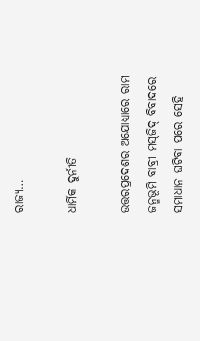ରାଜ୍ୟ…

ଧାର୍ମିକ ଦୁର୍ନୀତି

ଉତ୍ତରପ୍ରଦେଶର ଅଯୋଧ୍ୟାରେ ରାମ ଜନ୍ମଭୂମି ବାବ୍ରୀ ମସ୍‌ଜିଦ୍‌ ବିବାଦରେ ସମାଧାନ ଘଟିବା ପରେ ସେହି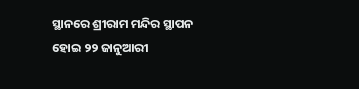ସ୍ଥାନରେ ଶ୍ରୀରାମ ମନ୍ଦିର ସ୍ଥାପନ ହୋଇ ୨୨ ଜାନୁଆରୀ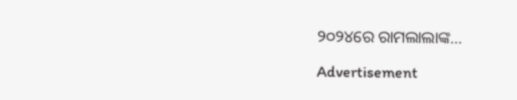୨୦୨୪ରେ ରାମଲାଲାଙ୍କ…

Advertisement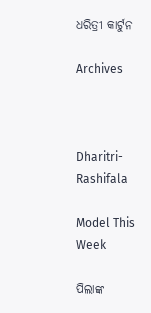ଧରିତ୍ରୀ କାର୍ଟୁନ

Archives



Dharitri-Rashifala

Model This Week

ପିଲାଙ୍କ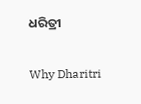ଧରିତ୍ରୀ

Why Dharitri